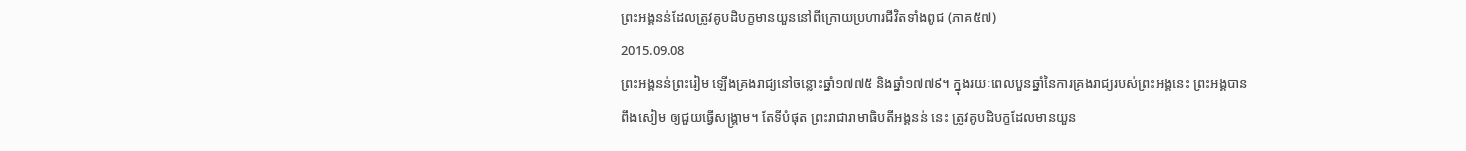ព្រះអង្គនន់ដែលត្រូវគូបដិបក្ខមានយួននៅពីក្រោយប្រហារជីវិតទាំងពូជ (ភាគ៥៧)
2015.09.08
ព្រះអង្គនន់ព្រះរៀម ឡើងគ្រងរាជ្យនៅចន្លោះឆ្នាំ១៧៧៥ និងឆ្នាំ១៧៧៩។ ក្នុងរយៈពេលបួនឆ្នាំនៃការគ្រងរាជ្យរបស់ព្រះអង្គនេះ ព្រះអង្គបានពឹងសៀម ឲ្យជួយធ្វើសង្គ្រាម។ តែទីបំផុត ព្រះរាជារាមាធិបតីអង្គនន់ នេះ ត្រូវគូបដិបក្ខដែលមានយួន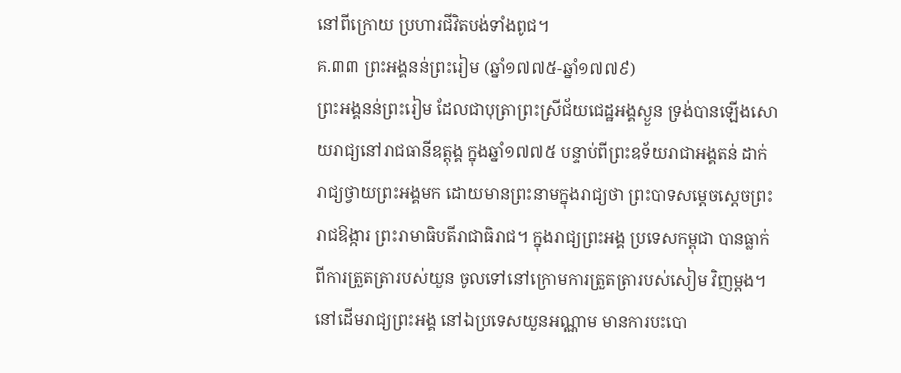នៅពីក្រោយ ប្រហារជីវិតបង់ទាំងពូជ។
គ.៣៣ ព្រះអង្គនន់ព្រះរៀម (ឆ្នាំ១៧៧៥-ឆ្នាំ១៧៧៩)
ព្រះអង្គនន់ព្រះរៀម ដែលជាបុត្រាព្រះស្រីជ័យជេដ្ឋអង្គស្ងួន ទ្រង់បានឡើងសោយរាជ្យនៅរាជធានីឧត្តុង្គ ក្នុងឆ្នាំ១៧៧៥ បន្ទាប់ពីព្រះឧទ័យរាជាអង្គតន់ ដាក់រាជ្យថ្វាយព្រះអង្គមក ដោយមានព្រះនាមក្នុងរាជ្យថា ព្រះបាទសម្ដេចស្ដេចព្រះរាជឱង្ការ ព្រះរាមាធិបតីរាជាធិរាជ។ ក្នុងរាជ្យព្រះអង្គ ប្រទេសកម្ពុជា បានធ្លាក់ពីការត្រួតត្រារបស់យួន ចូលទៅនៅក្រោមការត្រួតត្រារបស់សៀម វិញម្ដង។
នៅដើមរាជ្យព្រះអង្គ នៅឯប្រទេសយួនអណ្ណាម មានការបះបោ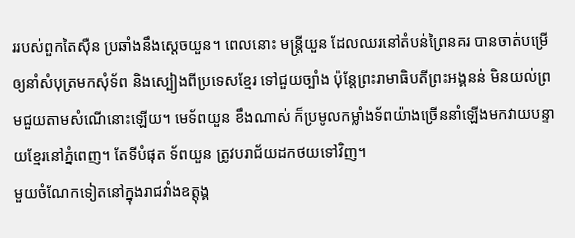ររបស់ពួកតៃស៊ឺន ប្រឆាំងនឹងស្ដេចយួន។ ពេលនោះ មន្ត្រីយួន ដែលឈរនៅតំបន់ព្រៃនគរ បានចាត់បម្រើឲ្យនាំសំបុត្រមកសុំទ័ព និងស្បៀងពីប្រទេសខ្មែរ ទៅជួយច្បាំង ប៉ុន្តែព្រះរាមាធិបតីព្រះអង្គនន់ មិនយល់ព្រមជួយតាមសំណើនោះឡើយ។ មេទ័ពយួន ខឹងណាស់ ក៏ប្រមូលកម្លាំងទ័ពយ៉ាងច្រើននាំឡើងមកវាយបន្ទាយខ្មែរនៅភ្នំពេញ។ តែទីបំផុត ទ័ពយួន ត្រូវបរាជ័យដកថយទៅវិញ។
មួយចំណែកទៀតនៅក្នុងរាជវាំងឧត្តុង្គ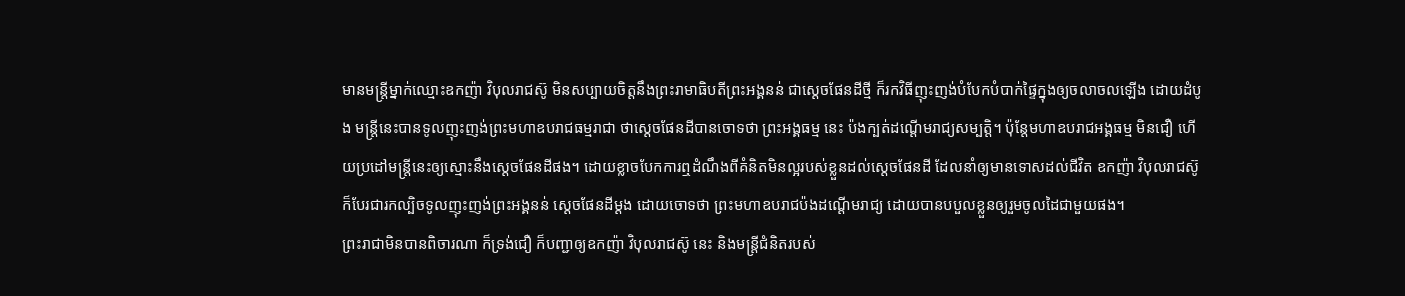មានមន្ត្រីម្នាក់ឈ្មោះឧកញ៉ា វិបុលរាជស៊ូ មិនសប្បាយចិត្តនឹងព្រះរាមាធិបតីព្រះអង្គនន់ ជាស្ដេចផែនដីថ្មី ក៏រកវិធីញុះញង់បំបែកបំបាក់ផ្ទៃក្នុងឲ្យចលាចលឡើង ដោយដំបូង មន្ត្រីនេះបានទូលញុះញង់ព្រះមហាឧបរាជធម្មរាជា ថាស្ដេចផែនដីបានចោទថា ព្រះអង្គធម្ម នេះ ប៉ងក្បត់ដណ្ដើមរាជ្យសម្បត្តិ។ ប៉ុន្តែមហាឧបរាជអង្គធម្ម មិនជឿ ហើយប្រដៅមន្ត្រីនេះឲ្យស្មោះនឹងស្ដេចផែនដីផង។ ដោយខ្លាចបែកការឮដំណឹងពីគំនិតមិនល្អរបស់ខ្លួនដល់ស្ដេចផែនដី ដែលនាំឲ្យមានទោសដល់ជីវិត ឧកញ៉ា វិបុលរាជស៊ូ ក៏បែរជារកល្បិចទូលញុះញង់ព្រះអង្គនន់ ស្ដេចផែនដីម្ដង ដោយចោទថា ព្រះមហាឧបរាជប៉ងដណ្ដើមរាជ្យ ដោយបានបបួលខ្លួនឲ្យរួមចូលដៃជាមួយផង។
ព្រះរាជាមិនបានពិចារណា ក៏ទ្រង់ជឿ ក៏បញ្ជាឲ្យឧកញ៉ា វិបុលរាជស៊ូ នេះ និងមន្ត្រីជំនិតរបស់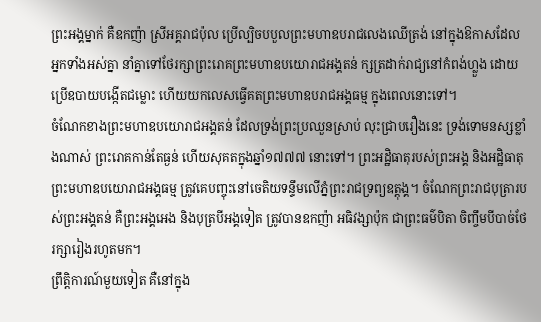ព្រះអង្គម្នាក់ គឺឧកញ៉ា ស្រីអគ្គរាជប៉ុល ប្រើល្បិចបបួលព្រះមហាឧបរាជលេងឈើត្រង់ នៅក្នុងឱកាសដែលអ្នកទាំងអស់គ្នា នាំគ្នាទៅថែរក្សាព្រះរោគព្រះមហាឧបយោរាជអង្គតន់ ក្សត្រដាក់រាជ្យនៅកំពង់ហ្លួង ដោយប្រើឧបាយបង្កើតជម្លោះ ហើយយកលេសធ្វើគតព្រះមហាឧបរាជអង្គធម្ម ក្នុងពេលនោះទៅ។
ចំណែកខាងព្រះមហាឧបយោរាជអង្គតន់ ដែលទ្រង់ព្រះប្រឈួនស្រាប់ លុះជ្រាបរឿងនេះ ទ្រង់ទោមនស្សខ្លាំងណាស់ ព្រះរោគកាន់តែធ្ងន់ ហើយសុគតក្នុងឆ្នាំ១៧៧៧ នោះទៅ។ ព្រះអដ្ឋិធាតុរបស់ព្រះអង្គ និងអដ្ឋិធាតុព្រះមហាឧបយោរាជអង្គធម្ម ត្រូវគេបញ្ចុះនៅចេតិយទន្ទឹមលើភ្នំព្រះរាជទ្រព្យឧត្តុង្គ។ ចំណែកព្រះរាជបុត្រារបស់ព្រះអង្គតន់ គឺព្រះអង្គអេង និងបុត្របីអង្គទៀត ត្រូវបានឧកញ៉ា អធិវង្សាប៉ុក ជាព្រះធម៌បិតា ចិញ្ចឹមបីបាច់ថែរក្សារៀងរហូតមក។
ព្រឹត្តិការណ៍មួយទៀត គឺនៅក្នុង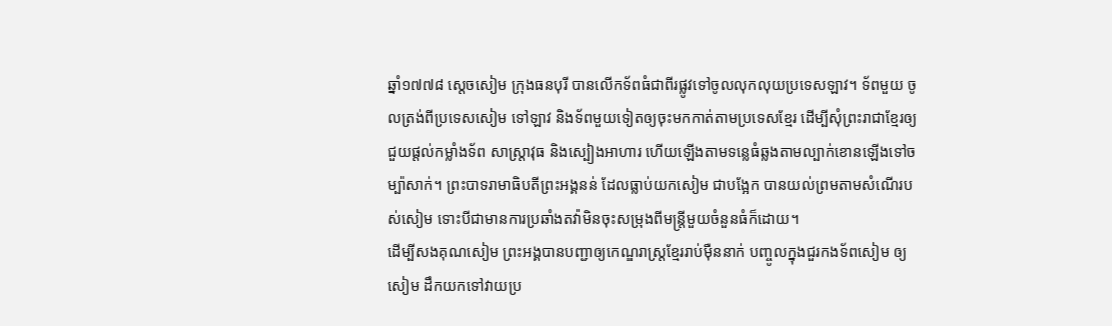ឆ្នាំ១៧៧៨ ស្ដេចសៀម ក្រុងធនបុរី បានលើកទ័ពធំជាពីរផ្លូវទៅចូលលុកលុយប្រទេសឡាវ។ ទ័ពមួយ ចូលត្រង់ពីប្រទេសសៀម ទៅឡាវ និងទ័ពមួយទៀតឲ្យចុះមកកាត់តាមប្រទេសខ្មែរ ដើម្បីសុំព្រះរាជាខ្មែរឲ្យជួយផ្ដល់កម្លាំងទ័ព សាស្ត្រាវុធ និងស្បៀងអាហារ ហើយឡើងតាមទន្លេធំឆ្លងតាមល្បាក់ខោនឡើងទៅចម្ប៉ាសាក់។ ព្រះបាទរាមាធិបតីព្រះអង្គនន់ ដែលធ្លាប់យកសៀម ជាបង្អែក បានយល់ព្រមតាមសំណើរបស់សៀម ទោះបីជាមានការប្រឆាំងតវ៉ាមិនចុះសម្រុងពីមន្ត្រីមួយចំនួនធំក៏ដោយ។
ដើម្បីសងគុណសៀម ព្រះអង្គបានបញ្ជាឲ្យកេណ្ឌរាស្ត្រខ្មែររាប់ម៉ឺននាក់ បញ្ចូលក្នុងជួរកងទ័ពសៀម ឲ្យសៀម ដឹកយកទៅវាយប្រ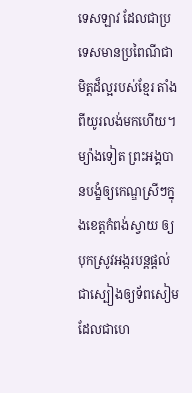ទេសឡាវ ដែលជាប្រទេសមានប្រពៃណីជាមិត្តដ៏ល្អរបស់ខ្មែរ តាំងពីយូរលង់មកហើយ។ ម្យ៉ាងទៀត ព្រះអង្គបានបង្ខំឲ្យកេណ្ឌស្រីៗក្នុងខេត្តកំពង់ស្វាយ ឲ្យបុកស្រូវអង្ករបន្តផ្ដល់ជាស្បៀងឲ្យទ័ពសៀម ដែលជាហេ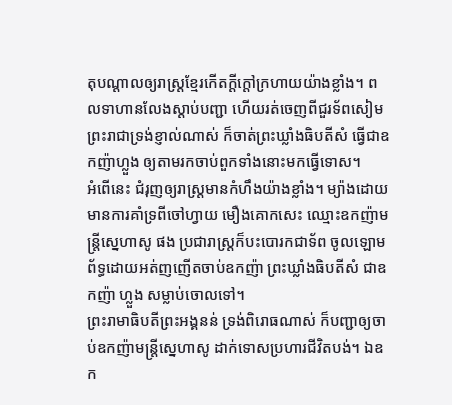តុបណ្ដាលឲ្យរាស្ត្រខ្មែរកើតក្ដីក្ដៅក្រហាយយ៉ាងខ្លាំង។ ពលទាហានលែងស្ដាប់បញ្ជា ហើយរត់ចេញពីជួរទ័ពសៀម ព្រះរាជាទ្រង់ខ្ញាល់ណាស់ ក៏ចាត់ព្រះឃ្លាំងធិបតីសំ ធ្វើជាឧកញ៉ាហ្លួង ឲ្យតាមរកចាប់ពួកទាំងនោះមកធ្វើទោស។
អំពើនេះ ជំរុញឲ្យរាស្ត្រមានកំហឹងយ៉ាងខ្លាំង។ ម្យ៉ាងដោយមានការគាំទ្រពីចៅហ្វាយ មឿងគោកសេះ ឈ្មោះឧកញ៉ាមន្ត្រីស្នេហាសូ ផង ប្រជារាស្ត្រក៏បះបោរកជាទ័ព ចូលឡោមព័ទ្ធដោយអត់ញញើតចាប់ឧកញ៉ា ព្រះឃ្លាំងធិបតីសំ ជាឧកញ៉ា ហ្លួង សម្លាប់ចោលទៅ។
ព្រះរាមាធិបតីព្រះអង្គនន់ ទ្រង់ពិរោធណាស់ ក៏បញ្ជាឲ្យចាប់ឧកញ៉ាមន្ត្រីស្នេហាសូ ដាក់ទោសប្រហារជីវិតបង់។ ឯឧក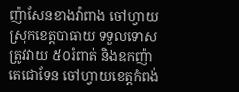ញ៉ាសែនខាងវ៉ាពាង ចៅហ្វាយស្រុកខេត្តបាធាយ ទទួលទោសត្រូវវាយ ៥០រំពាត់ និងឧកញ៉ាតេជោទែន ចៅហ្វាយខេត្តកំពង់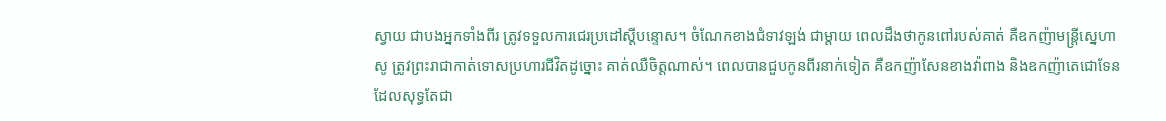ស្វាយ ជាបងអ្នកទាំងពីរ ត្រូវទទួលការជេរប្រដៅស្ដីបន្ទោស។ ចំណែកខាងជំទាវឡង់ ជាម្ដាយ ពេលដឹងថាកូនពៅរបស់គាត់ គឺឧកញ៉ាមន្ត្រីស្នេហាសូ ត្រូវព្រះរាជាកាត់ទោសប្រហារជីវិតដូច្នោះ គាត់ឈឺចិត្តណាស់។ ពេលបានជួបកូនពីរនាក់ទៀត គឺឧកញ៉ាសែនខាងវ៉ាពាង និងឧកញ៉ាតេជោទែន ដែលសុទ្ធតែជា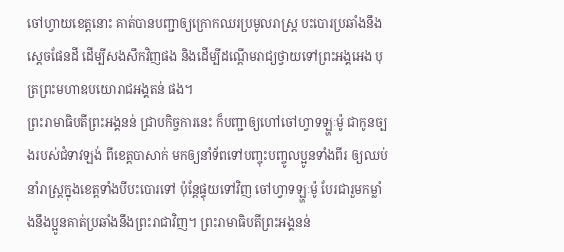ចៅហ្វាយខេត្តនោះ គាត់បានបញ្ជាឲ្យក្រោកឈរប្រមូលរាស្ត្រ បះបោរប្រឆាំងនឹងស្ដេចផែនដី ដើម្បីសងសឹកវិញផង និងដើម្បីដណ្ដើមរាជ្យថ្វាយទៅព្រះអង្គអេង បុត្រព្រះមហាឧបយោរាជអង្គតន់ ផង។
ព្រះរាមាធិបតីព្រះអង្គនន់ ជ្រាបកិច្ចការនេះ ក៏បញ្ជាឲ្យហៅចៅហ្វាទឡ្ហៈម៉ូ ជាកូនច្បងរបស់ជំទាវឡង់ ពីខេត្តបាសាក់ មកឲ្យនាំទ័ពទៅបញ្ចុះបញ្ចូលប្អូនទាំងពីរ ឲ្យឈប់នាំរាស្ត្រក្នុងខេត្តទាំងបីបះបោរទៅ ប៉ុន្តែផ្ទុយទៅវិញ ចៅហ្វាទឡ្ហៈម៉ូ បែរជារួមកម្លាំងនឹងប្អូនគាត់ប្រឆាំងនឹងព្រះរាជាវិញ។ ព្រះរាមាធិបតីព្រះអង្គនន់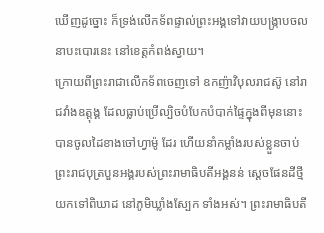ឃើញដូច្នោះ ក៏ទ្រង់លើកទ័ពផ្ទាល់ព្រះអង្គទៅវាយបង្ក្រាបចលនាបះបោរនេះ នៅខេត្តកំពង់ស្វាយ។
ក្រោយពីព្រះរាជាលើកទ័ពចេញទៅ ឧកញ៉ាវិបុលរាជស៊ូ នៅរាជវាំងឧត្តុង្គ ដែលធ្លាប់ប្រើល្បិចបំបែកបំបាក់ផ្ទៃក្នុងពីមុននោះ បានចូលដៃខាងចៅហ្វាម៉ូ ដែរ ហើយនាំកម្លាំងរបស់ខ្លួនចាប់ព្រះរាជបុត្របួនអង្គរបស់ព្រះរាមាធិបតីអង្គនន់ ស្ដេចផែនដីថ្មីយកទៅពិឃាដ នៅភូមិឃ្លាំងស្បែក ទាំងអស់។ ព្រះរាមាធិបតី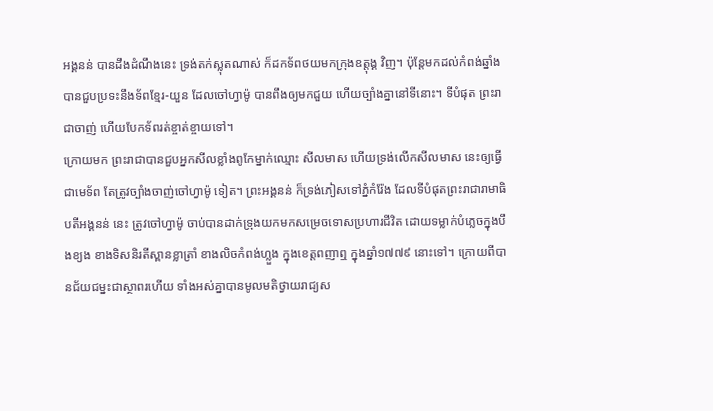អង្គនន់ បានដឹងដំណឹងនេះ ទ្រង់តក់ស្លុតណាស់ ក៏ដកទ័ពថយមកក្រុងឧត្តុង្គ វិញ។ ប៉ុន្តែមកដល់កំពង់ឆ្នាំង បានជួបប្រទះនឹងទ័ពខ្មែរ-យួន ដែលចៅហ្វាម៉ូ បានពឹងឲ្យមកជួយ ហើយច្បាំងគ្នានៅទីនោះ។ ទីបំផុត ព្រះរាជាចាញ់ ហើយបែកទ័ពរត់ខ្ចាត់ខ្ចាយទៅ។
ក្រោយមក ព្រះរាជាបានជួបអ្នកសីលខ្លាំងពូកែម្នាក់ឈ្មោះ សីលមាស ហើយទ្រង់លើកសីលមាស នេះឲ្យធ្វើជាមេទ័ព តែត្រូវច្បាំងចាញ់ចៅហ្វាម៉ូ ទៀត។ ព្រះអង្គនន់ ក៏ទ្រង់ភៀសទៅភ្នំកំរ៉ែង ដែលទីបំផុតព្រះរាជារាមាធិបតីអង្គនន់ នេះ ត្រូវចៅហ្វាម៉ូ ចាប់បានដាក់ទ្រុងយកមកសម្រេចទោសប្រហារជីវិត ដោយទម្លាក់បំភ្លេចក្នុងបឹងខ្យង ខាងទិសនិរតីស្ពានខ្លាត្រាំ ខាងលិចកំពង់ហ្លួង ក្នុងខេត្តពញាឮ ក្នុងឆ្នាំ១៧៧៩ នោះទៅ។ ក្រោយពីបានជ័យជម្នះជាស្ថាពរហើយ ទាំងអស់គ្នាបានមូលមតិថ្វាយរាជ្យស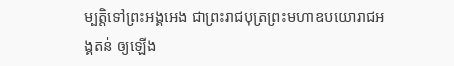ម្បត្តិទៅព្រះអង្គអេង ជាព្រះរាជបុត្រព្រះមហាឧបយោរាជអង្គតន់ ឲ្យឡើង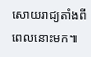សោយរាជ្យតាំងពីពេលនោះមក៕